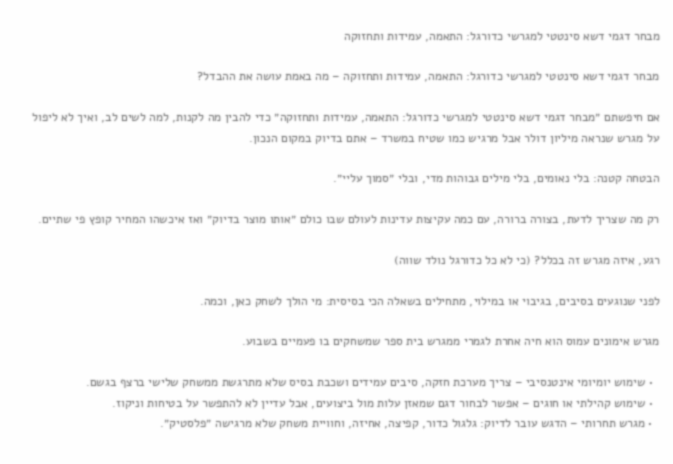מבחר דגמי דשא סינטטי למגרשי כדורגל: התאמה, עמידות ותחזוקה

מבחר דגמי דשא סינטטי למגרשי כדורגל: התאמה, עמידות ותחזוקה – מה באמת עושה את ההבדל?

אם חיפשתם ״מבחר דגמי דשא סינטטי למגרשי כדורגל: התאמה, עמידות ותחזוקה״ כדי להבין מה לקנות, למה לשים לב, ואיך לא ליפול על מגרש שנראה מיליון דולר אבל מרגיש כמו שטיח במשרד – אתם בדיוק במקום הנכון.

הבטחה קטנה: בלי נאומים, בלי מילים גבוהות מדי, ובלי ״סמוך עליי״.

רק מה שצריך לדעת, בצורה ברורה, עם כמה עקיצות עדינות לעולם שבו כולם ״אותו מוצר בדיוק״ ואז איכשהו המחיר קופץ פי שתיים.

רגע, איזה מגרש זה בכלל? (כי לא כל כדורגל נולד שווה)

לפני שנוגעים בסיבים, בגיבוי או במילוי, מתחילים בשאלה הכי בסיסית: מי הולך לשחק כאן, וכמה.

מגרש אימונים עמוס הוא חיה אחרת לגמרי ממגרש בית ספר שמשחקים בו פעמיים בשבוע.

  • שימוש יומיומי אינטנסיבי – צריך מערכת חזקה, סיבים עמידים ושכבת בסיס שלא מתרגשת ממשחק שלישי ברצף בגשם.
  • שימוש קהילתי או חוגים – אפשר לבחור דגם שמאזן עלות מול ביצועים, אבל עדיין לא להתפשר על בטיחות וניקוז.
  • מגרש תחרותי – הדגש עובר לדיוק: גלגול כדור, קפיצה, אחיזה, וחוויית משחק שלא מרגישה ״פלסטיק״.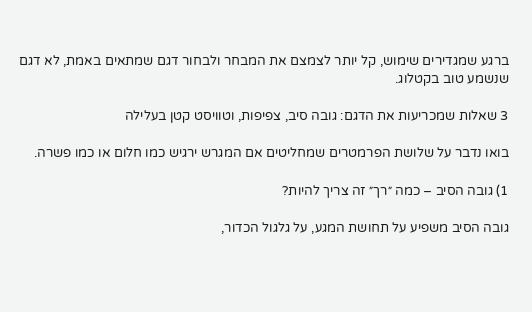ברגע שמגדירים שימוש, קל יותר לצמצם את המבחר ולבחור דגם שמתאים באמת, לא דגם שנשמע טוב בקטלוג.

3 שאלות שמכריעות את הדגם: גובה סיב, צפיפות, וטוויסט קטן בעלילה

בואו נדבר על שלושת הפרמטרים שמחליטים אם המגרש ירגיש כמו חלום או כמו פשרה.

1) גובה הסיב – כמה ״רך״ זה צריך להיות?

גובה הסיב משפיע על תחושת המגע, על גלגול הכדור,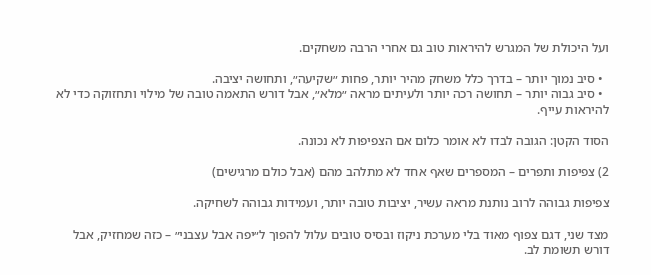ועל היכולת של המגרש להיראות טוב גם אחרי הרבה משחקים.

  • סיב נמוך יותר – בדרך כלל משחק מהיר יותר, פחות ״שקיעה״, ותחושה יציבה.
  • סיב גבוה יותר – תחושה רכה יותר ולעיתים מראה ״מלא״, אבל דורש התאמה טובה של מילוי ותחזוקה כדי לא להיראות עייף.

הסוד הקטן: הגובה לבדו לא אומר כלום אם הצפיפות לא נכונה.

2) צפיפות ותפרים – המספרים שאף אחד לא מתלהב מהם (אבל כולם מרגישים)

צפיפות גבוהה לרוב נותנת מראה עשיר, יציבות טובה יותר, ועמידות גבוהה לשחיקה.

מצד שני, דגם צפוף מאוד בלי מערכת ניקוז ובסיס טובים עלול להפוך ל״יפה אבל עצבני״ – כזה שמחזיק, אבל דורש תשומת לב.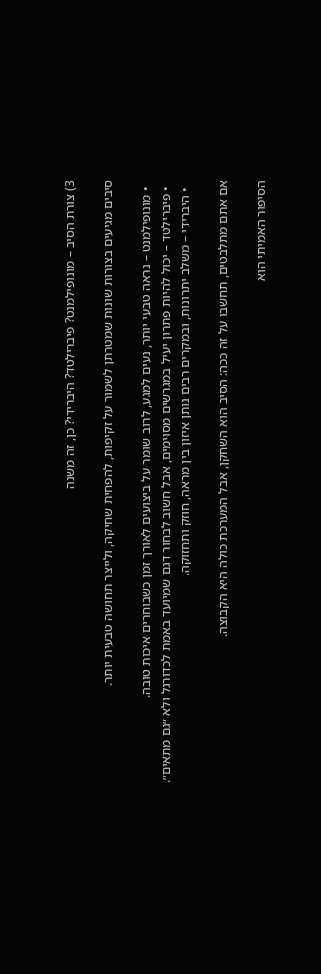3) צורת הסיב – מונופילמנט? פיברילטד? היברידי? כן, זה משנה

סיבים מגיעים בצורות שונות שמטרתן לשמור על זקיפות, להפחית שחיקה, ולייצר תחושה טבעית יותר.

  • מונופילמנט – נראה טבעי יותר, נעים למגע, לרוב שומר על ביצועים לאורך זמן כשבוחרים איכות טובה.
  • פיברילטד – יכול להיות פתרון יעיל במגרשים מסוימים, אבל חשוב לבחור דגם שמיועד באמת לכדורגל ולא ״גם מתאים״.
  • היברידי – משלב יתרונות, ובמקרים רבים נותן איזון בין מראה, חוזק ותחזוקה.

אם אתם מתלבטים, תחשבו על זה ככה: הסיב הוא השחקן, אבל המערכת כולה היא הקבוצה.

הסיפור האמיתי הוא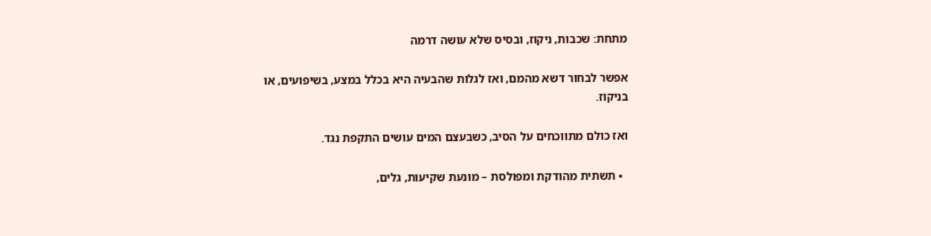מתחת: שכבות, ניקוז, ובסיס שלא עושה דרמה

אפשר לבחור דשא מהמם, ואז לגלות שהבעיה היא בכלל במצע, בשיפועים, או בניקוז.

ואז כולם מתווכחים על הסיב, כשבעצם המים עושים התקפת נגד.

  • תשתית מהודקת ומפולסת – מונעת שקיעות, גלים,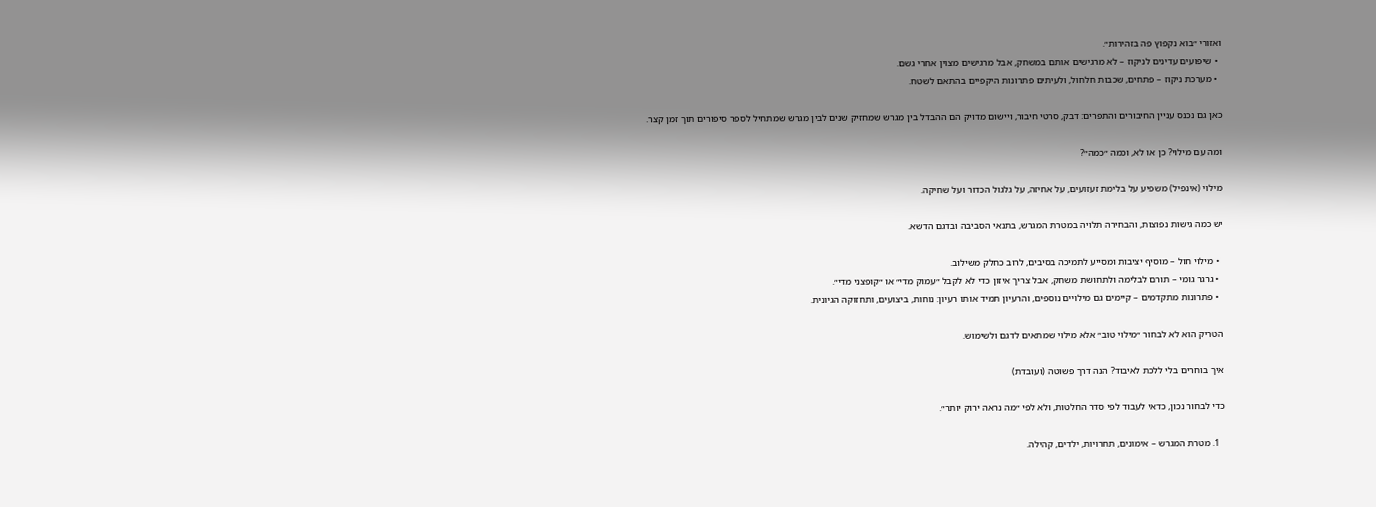ואזורי ״בוא נקפוץ פה בזהירות״.
  • שיפועים עדינים לניקוז – לא מרגישים אותם במשחק, אבל מרגישים מצוין אחרי גשם.
  • מערכת ניקוז – פתחים, שכבות חלחול, ולעיתים פתרונות היקפיים בהתאם לשטח.

כאן גם נכנס עניין החיבורים והתפרים: דבק, סרטי חיבור, ויישום מדויק הם ההבדל בין מגרש שמחזיק שנים לבין מגרש שמתחיל לספר סיפורים תוך זמן קצר.

ומה עם מילוי? כן או לא, וכמה ״כמה״?

מילוי (אינפיל) משפיע על בלימת זעזועים, על אחיזה, על גלגול הכדור ועל שחיקה.

יש כמה גישות נפוצות, והבחירה תלויה במטרת המגרש, בתנאי הסביבה ובדגם הדשא.

  • מילוי חול – מוסיף יציבות ומסייע לתמיכה בסיבים, לרוב כחלק משילוב.
  • גרגר גומי – תורם לבלימה ולתחושת משחק, אבל צריך איזון כדי לא לקבל ״עמוק מדי״ או ״קופצני מדי״.
  • פתרונות מתקדמים – קיימים גם מילויים נוספים, והרעיון תמיד אותו רעיון: נוחות, ביצועים, ותחזוקה הגיונית.

הטריק הוא לא לבחור ״מילוי טוב״ אלא מילוי שמתאים לדגם ולשימוש.

איך בוחרים בלי ללכת לאיבוד? הנה דרך פשוטה (ועובדת)

כדי לבחור נכון, כדאי לעבוד לפי סדר החלטות, ולא לפי ״מה נראה ירוק יותר״.

  1. מטרת המגרש – אימונים, תחרויות, ילדים, קהילה.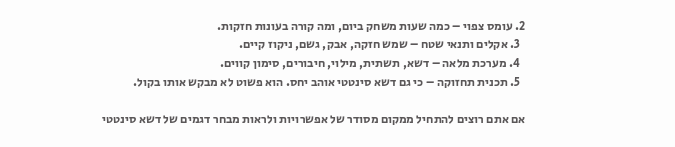2. עומס צפוי – כמה שעות משחק ביום, ומה קורה בעונות חזקות.
  3. אקלים ותנאי שטח – שמש חזקה, אבק, גשם, ניקוז קיים.
  4. מערכת מלאה – דשא, תשתית, מילוי, חיבורים, סימון קווים.
  5. תכנית תחזוקה – כי גם דשא סינטטי אוהב יחס. הוא פשוט לא מבקש אותו בקול.

אם אתם רוצים להתחיל ממקום מסודר של אפשרויות ולראות מבחר דגמים של דשא סינטטי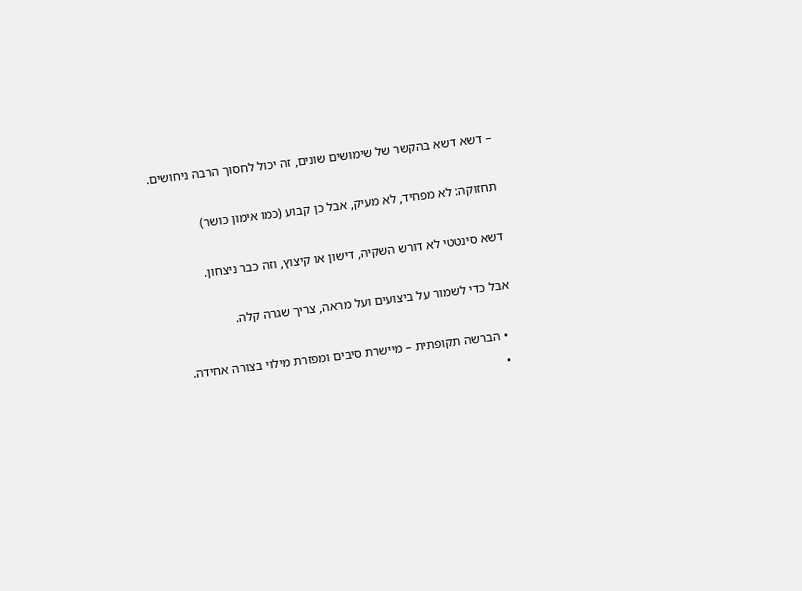– דשא דשא בהקשר של שימושים שונים, זה יכול לחסוך הרבה ניחושים.

תחזוקה: לא מפחיד, לא מעיק, אבל כן קבוע (כמו אימון כושר)

דשא סינטטי לא דורש השקיה, דישון או קיצוץ, וזה כבר ניצחון.

אבל כדי לשמור על ביצועים ועל מראה, צריך שגרה קלה.

  • הברשה תקופתית – מיישרת סיבים ומפזרת מילוי בצורה אחידה.
  •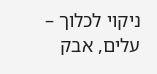ניקוי לכלוך – עלים, אבק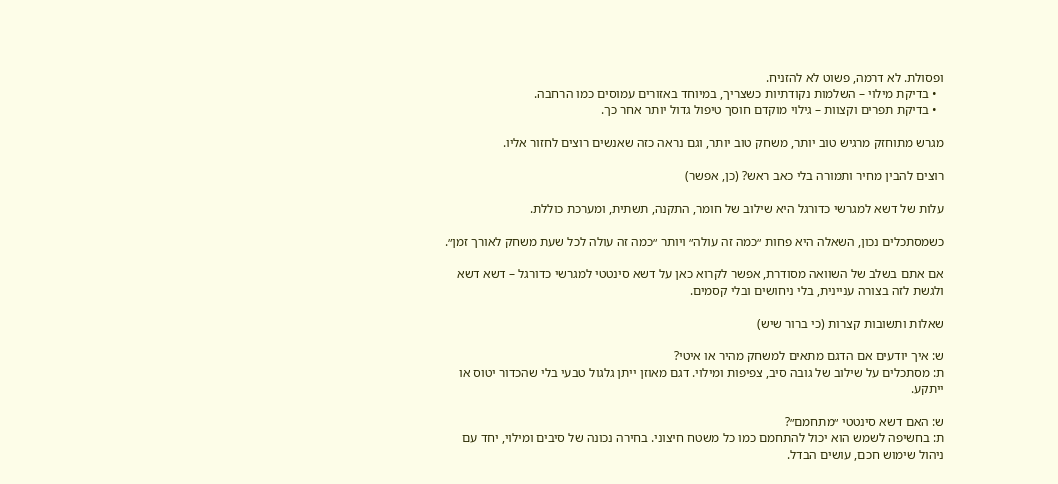ופסולת. לא דרמה, פשוט לא להזניח.
  • בדיקת מילוי – השלמות נקודתיות כשצריך, במיוחד באזורים עמוסים כמו הרחבה.
  • בדיקת תפרים וקצוות – גילוי מוקדם חוסך טיפול גדול יותר אחר כך.

מגרש מתוחזק מרגיש טוב יותר, משחק טוב יותר, וגם נראה כזה שאנשים רוצים לחזור אליו.

רוצים להבין מחיר ותמורה בלי כאב ראש? (כן, אפשר)

עלות של דשא למגרשי כדורגל היא שילוב של חומר, התקנה, תשתית, ומערכת כוללת.

כשמסתכלים נכון, השאלה היא פחות ״כמה זה עולה״ ויותר ״כמה זה עולה לכל שעת משחק לאורך זמן״.

אם אתם בשלב של השוואה מסודרת, אפשר לקרוא כאן על דשא סינטטי למגרשי כדורגל – דשא דשא ולגשת לזה בצורה עניינית, בלי ניחושים ובלי קסמים.

שאלות ותשובות קצרות (כי ברור שיש)

ש: איך יודעים אם הדגם מתאים למשחק מהיר או איטי?
ת: מסתכלים על שילוב של גובה סיב, צפיפות ומילוי. דגם מאוזן ייתן גלגול טבעי בלי שהכדור יטוס או ייתקע.

ש: האם דשא סינטטי ״מתחמם״?
ת: בחשיפה לשמש הוא יכול להתחמם כמו כל משטח חיצוני. בחירה נכונה של סיבים ומילוי, יחד עם ניהול שימוש חכם, עושים הבדל.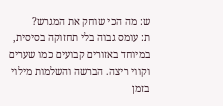ש: מה הכי שוחק את המגרש?
ת: עומס גבוה בלי תחזוקה בסיסית, במיוחד באזורים קבועים כמו שערים וקווי ריצה. הברשה והשלמות מילוי בזמן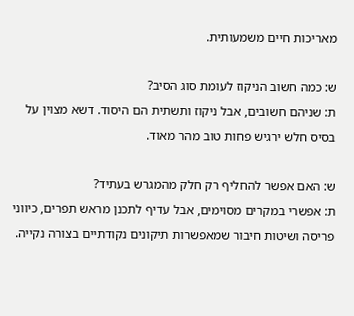מאריכות חיים משמעותית.

ש: כמה חשוב הניקוז לעומת סוג הסיב?
ת: שניהם חשובים, אבל ניקוז ותשתית הם היסוד. דשא מצוין על בסיס חלש ירגיש פחות טוב מהר מאוד.

ש: האם אפשר להחליף רק חלק מהמגרש בעתיד?
ת: אפשרי במקרים מסוימים, אבל עדיף לתכנן מראש תפרים, כיווני פריסה ושיטות חיבור שמאפשרות תיקונים נקודתיים בצורה נקייה.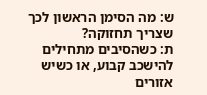ש: מה הסימן הראשון לכך שצריך תחזוקה?
ת: כשהסיבים מתחילים להישכב קבוע, או כשיש אזורים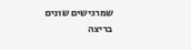שמרגישים שונים בריצה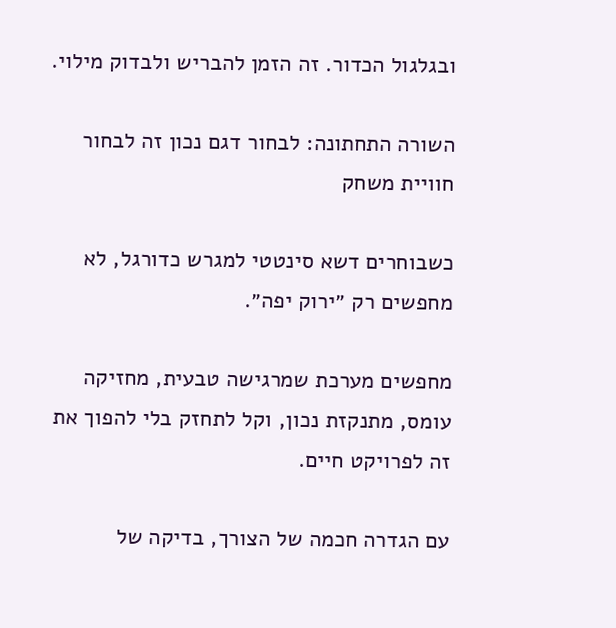ובגלגול הכדור. זה הזמן להבריש ולבדוק מילוי.

השורה התחתונה: לבחור דגם נכון זה לבחור חוויית משחק

כשבוחרים דשא סינטטי למגרש כדורגל, לא מחפשים רק ״ירוק יפה״.

מחפשים מערכת שמרגישה טבעית, מחזיקה עומס, מתנקזת נכון, וקל לתחזק בלי להפוך את זה לפרויקט חיים.

עם הגדרה חכמה של הצורך, בדיקה של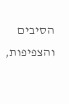הסיבים והצפיפות,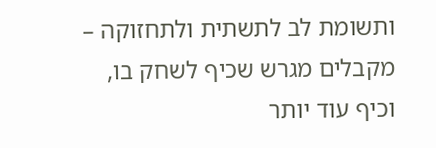ותשומת לב לתשתית ולתחזוקה – מקבלים מגרש שכיף לשחק בו, וכיף עוד יותר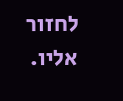לחזור אליו.